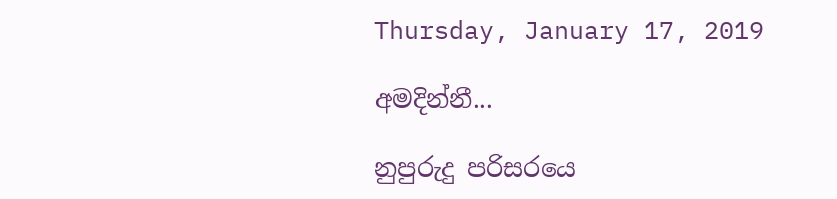Thursday, January 17, 2019

අමදින්නී...

නුපුරුදු පරිසරයෙ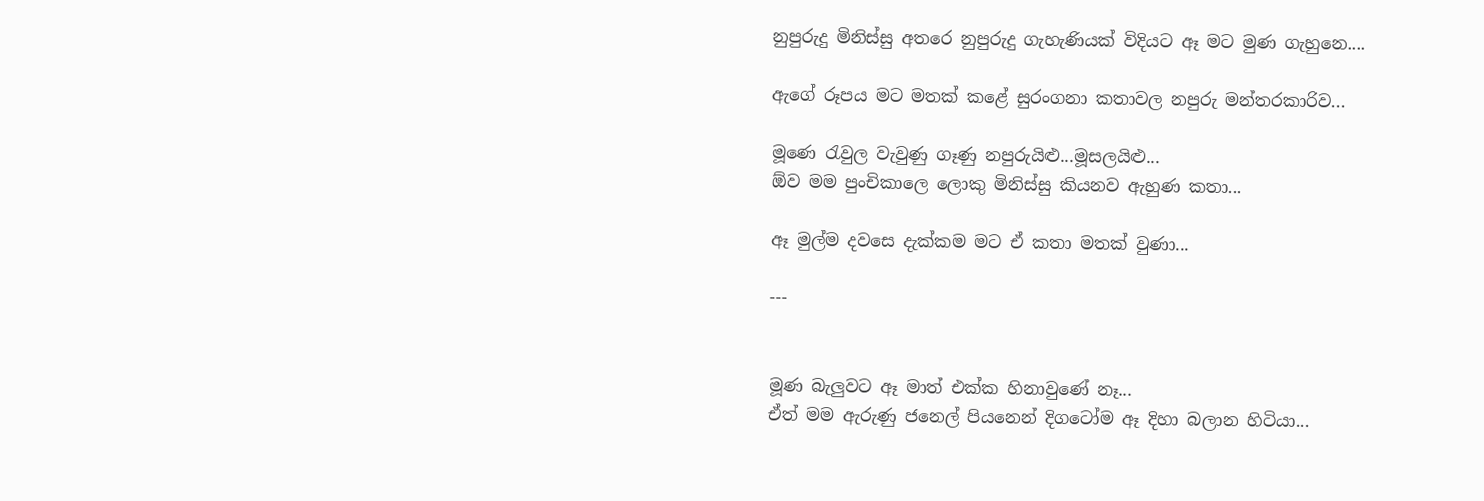නුපුරුදු මිනිස්සු අතරෙ නුපුරුදු ගැහැණියක් විදියට ඈ මට මුණ ගැහුනෙ....

ඇගේ රූපය මට මතක් කළේ සුරංගනා කතාවල නපුරු මන්තරකාරිව...

මූණෙ රැවුල වැවුණු ගෑණු නපුරුයිළු...මූසලයිළු...
ඕව මම පුංචිකාලෙ ලොකු මිනිස්සු කියනව ඇහුණ කතා...

ඈ මුල්ම දවසෙ දැක්කම මට ඒ කතා මතක් වුණා...

---


මූණ බැලුවට ඈ මාත් එක්ක හිනාවුණේ නෑ...
ඒත් මම ඇරුණු ජනෙල් පියනෙන් දිගටෝම ඈ දිහා බලාන හිටියා...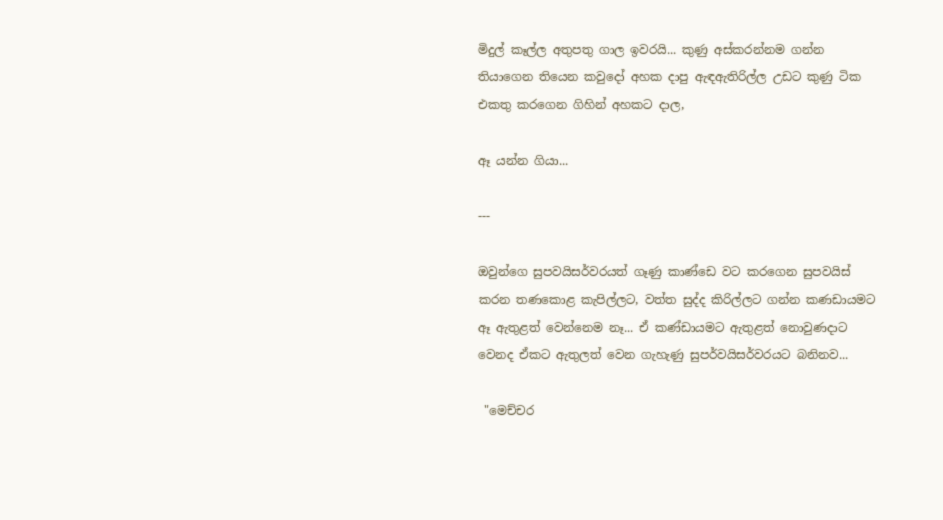මිදුල් කෑල්ල අතුපතු ගාල ඉවරයි... කුණු අස්කරන්නම ගන්න තියාගෙන තියෙන කවුදෝ අහක දාපු ඇඳඇතිරිල්ල උඩට කුණු ටික එකතු කරගෙන ගිහින් අහකට දාල,

ඈ යන්න ගියා...

---

ඔවුන්ගෙ සුපවයිසර්වරයත් ගෑණු කාණ්ඩෙ වට කරගෙන සුපවයිස් කරන තණකොළ කැපිල්ලට, වත්ත සුද්ද කිරිල්ලට ගන්න කණඩායමට ඈ ඇතුළත් වෙන්නෙම නෑ... ඒ කණ්ඩායමට ඇතුළත් නොවුණදාට වෙනද ඒකට ඇතුලත් වෙන ගැහැණු සුපර්වයිසර්වරයට බනිනව...

 "මෙච්චර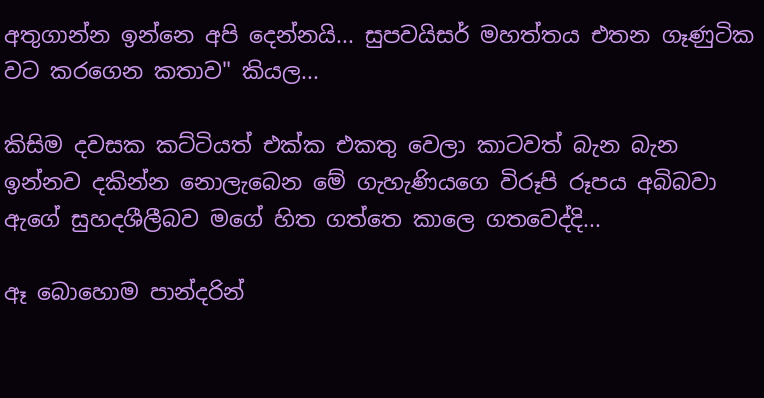අතුගාන්න ඉන්නෙ අපි දෙන්නයි... සුපවයිසර් මහත්තය එතන ගෑණුටික වට කරගෙන කතාව" කියල...

කිසිම දවසක කට්ටියත් එක්ක එකතු වෙලා කාටවත් බැන බැන ඉන්නව දකින්න නොලැබෙන මේ ගැහැණියගෙ විරූපි රූපය අබිබවා ඇගේ සුහදශීලීබව මගේ හිත ගත්තෙ කාලෙ ගතවෙද්දි...

ඈ බොහොම පාන්දරින්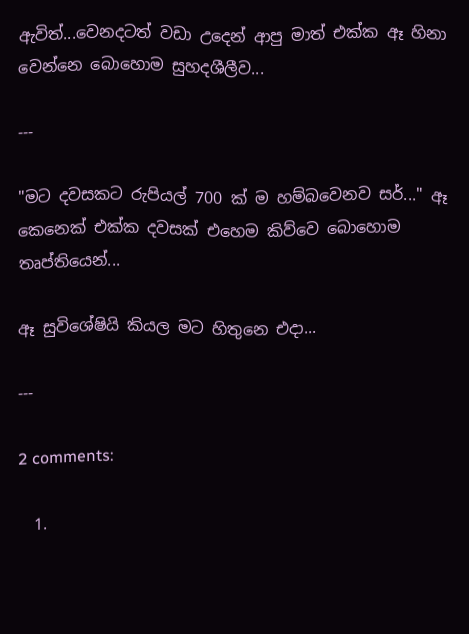ඇවිත්...වෙනදටත් වඩා උදෙන් ආපු මාත් එක්ක ඈ හිනා වෙන්නෙ බොහොම සුහදශීලීව...

---

"මට දවසකට රුපියල් 700 ක් ම හම්බවෙනව සර්..." ඈ කෙනෙක් එක්ක දවසක් එහෙම කිව්වෙ බොහොම තෘප්තියෙන්...

ඈ සුවිශේෂියි කියල මට හිතුනෙ එදා...

---

2 comments:

  1.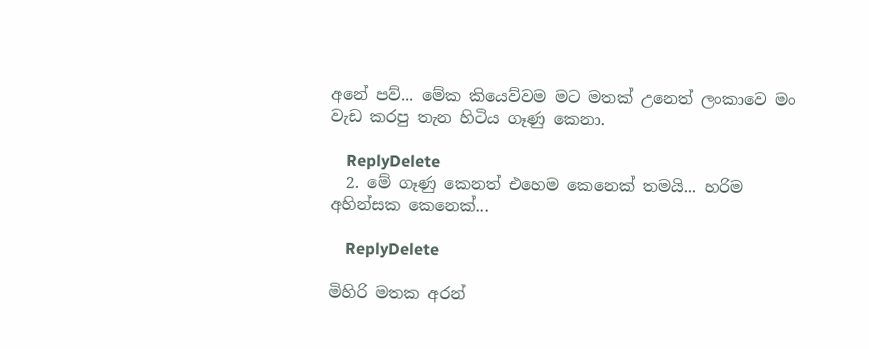අනේ පව්... මේක කියෙව්වම මට මතක් උනෙත් ලංකාවෙ මං වැඩ කරපු තැන හිටිය ගෑණු කෙනා.

    ReplyDelete
  2. මේ ගෑණු කෙනත් එහෙම කෙනෙක් තමයි... හරිම අහින්සක කෙනෙක්...

    ReplyDelete

මිහිරි මතක අරන්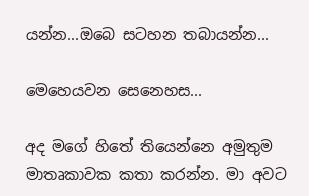යන්න...ඔබෙ සටහන තබායන්න...

මෙහෙයවන සෙනෙහස...

අද මගේ හිතේ තියෙන්නෙ අමුතුම මාතෘකාවක කතා කරන්න. මා අවට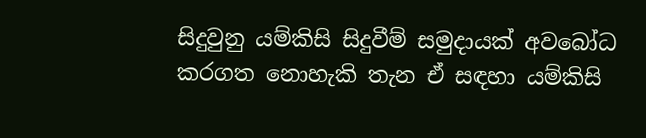සිදුවුනු යම්කිසි සිදුවීම් සමුදායක් අවබෝධ කරගත නොහැකි තැන ඒ සඳහා යම්කිසි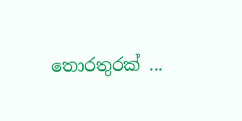තොරතුරක් ...